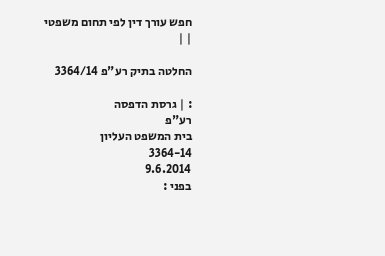חפש עורך דין לפי תחום משפטי
| |

החלטה בתיק רע"פ 3364/14

: | גרסת הדפסה
רע"פ
בית המשפט העליון
3364-14
9.6.2014
בפני :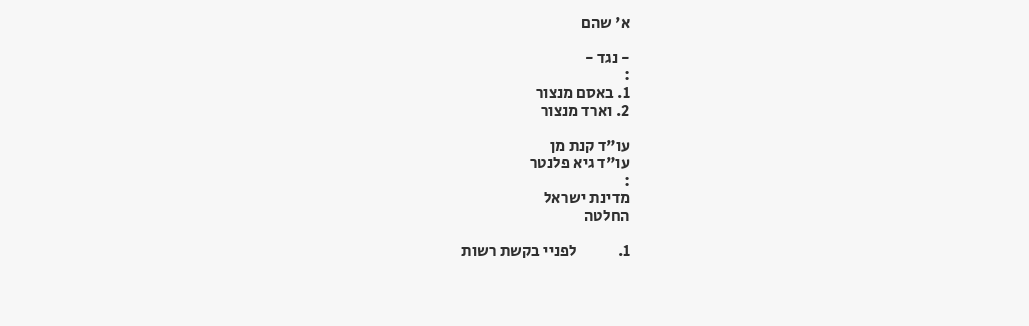א' שהם

- נגד -
:
1. באסם מנצור
2. וארד מנצור

עו"ד קנת מן
עו"ד גיא פלנטר
:
מדינת ישראל
החלטה

1.             לפניי בקשת רשות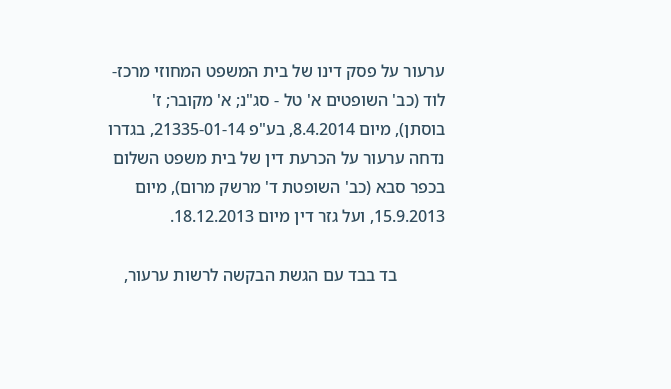ערעור על פסק דינו של בית המשפט המחוזי מרכז-לוד (כב' השופטים א' טל - סג"נ; א' מקובר; ז' בוסתן), מיום 8.4.2014, בע"פ 21335-01-14, בגדרו נדחה ערעור על הכרעת דין של בית משפט השלום בכפר סבא (כב' השופטת ד' מרשק מרום), מיום 15.9.2013, ועל גזר דין מיום 18.12.2013.

           בד בבד עם הגשת הבקשה לרשות ערעור,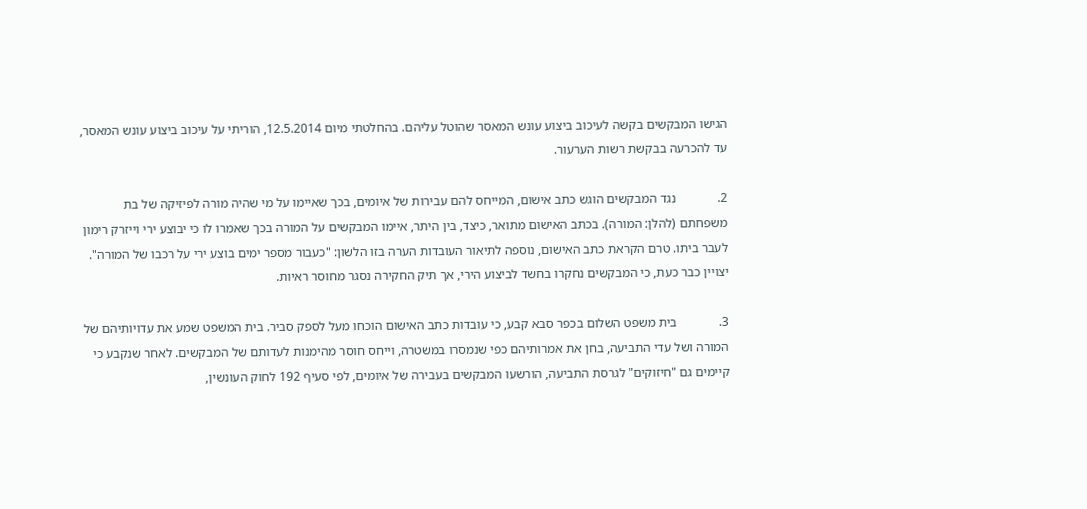הגישו המבקשים בקשה לעיכוב ביצוע עונש המאסר שהוטל עליהם. בהחלטתי מיום 12.5.2014, הוריתי על עיכוב ביצוע עונש המאסר, עד להכרעה בבקשת רשות הערעור.

2.             נגד המבקשים הוגש כתב אישום, המייחס להם עבירות של איומים, בכך שאיימו על מי שהיה מורה לפיזיקה של בת משפחתם (להלן: המורה). בכתב האישום מתואר, כיצד, בין היתר, איימו המבקשים על המורה בכך שאמרו לו כי יבוצע ירי וייזרק רימון לעבר ביתו. טרם הקראת כתב האישום, נוספה לתיאור העובדות הערה בזו הלשון: "כעבור מספר ימים בוצע ירי על רכבו של המורה". יצויין כבר כעת, כי המבקשים נחקרו בחשד לביצוע הירי, אך תיק החקירה נסגר מחוסר ראיות.

3.             בית משפט השלום בכפר סבא קבע, כי עובדות כתב האישום הוכחו מעל לספק סביר. בית המשפט שמע את עדויותיהם של המורה ושל עדי התביעה, בחן את אמרותיהם כפי שנמסרו במשטרה, וייחס חוסר מהימנות לעדותם של המבקשים. לאחר שנקבע כי קיימים גם "חיזוקים" לגרסת התביעה, הורשעו המבקשים בעבירה של איומים, לפי סעיף 192 לחוק העונשין,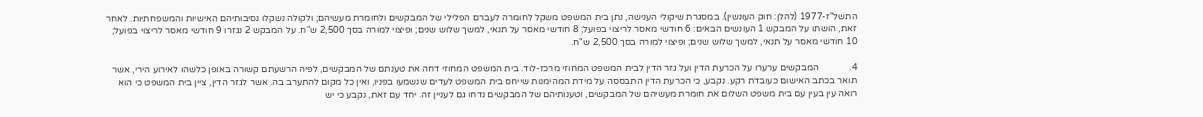התשל"ז-1977 (להלן: חוק העונשין). במסגרת שיקולי הענישה, נתן בית המשפט משקל לחומרה לעברם הפלילי של המבקשים ולחומרת מעשיהם; ולקולה נשקלו נסיבותיהם האישיות והמשפחתיות. לאחר זאת, הושתו על המבקש 1 העונשים הבאים: 6 חודשי מאסר לריצוי בפועל; 8 חודשי מאסר על תנאי, למשך שלוש שנים; ופיצוי למורה בסך 2,500 ש"ח. על המבקש 2 נגזרו 9 חודשי מאסר לריצוי בפועל; 10 חודשי מאסר על תנאי, למשך שלוש שנים; ופיצוי למורה בסך 2,500 ש"ח.

4.             המבקשים ערערו על הכרעת הדין ועל גזר הדין לבית המשפט המחוזי מרכז-לוד. בית המשפט המחוזי דחה את טענתם של המבקשים, לפיה הרשעתם קשורה באופן כלשהו לאירוע הירי, אשר תואר בכתב האישום כעובדת רקע. נקבע, כי הכרעת הדין התבססה על מידת המהימנות שייחס בית המשפט לעדים שנשמעו בפניו, ואין כל מקום להתערב בה. אשר לגזר הדין, ציין בית המשפט כי הוא רואה עין בעין עם בית משפט השלום את חומרת מעשיהם של המבקשים, וטענותיהם של המבקשים נדחו גם לעניין זה. יחד עם זאת, נקבע כי יש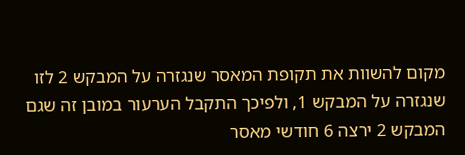מקום להשוות את תקופת המאסר שנגזרה על המבקש 2 לזו שנגזרה על המבקש 1, ולפיכך התקבל הערעור במובן זה שגם המבקש 2 ירצה 6 חודשי מאסר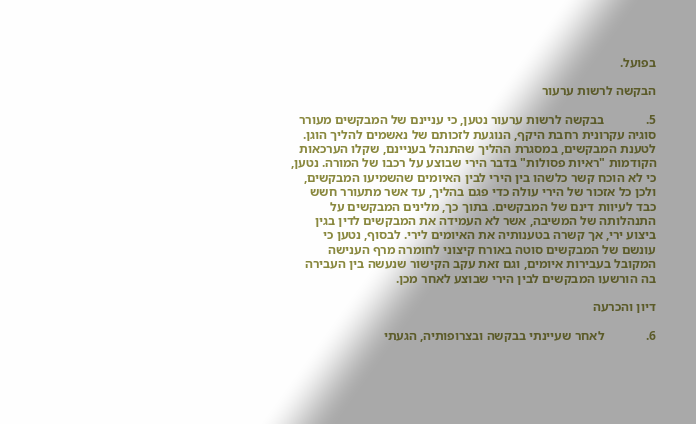בפועל.

הבקשה לרשות ערעור

5.             בבקשה לרשות ערעור נטען, כי עניינם של המבקשים מעורר סוגיה עקרונית רחבת היקף, הנוגעת לזכותם של נאשמים להליך הוגן. לטענת המבקשים, במסגרת ההליך שהתנהל בעניינם, שקלו הערכאות הקודמות "ראיות פסולות" בדבר הירי שבוצע על רכבו של המורה. נטען, כי לא הוכח קשר כלשהו בין הירי לבין האיומים שהשמיעו המבקשים, ולכן כל אזכור של הירי עולה כדי פגם בהליך, עד אשר מתעורר חשש כבד לעיוות דינם של המבקשים. בתוך כך, מלינים המבקשים על התנהלותה של המשיבה, אשר לא העמידה את המבקשים לדין בגין ביצוע ירי, אך קשרה בטענותיה את האיומים לירי. לבסוף, נטען כי עונשם של המבקשים סוטה באורח קיצוני לחומרה מרף הענישה המקובל בעבירות איומים, וגם זאת עקב הקישור שנעשה בין העבירה בה הורשעו המבקשים לבין הירי שבוצע לאחר מכן.

דיון והכרעה

6.             לאחר שעיינתי בבקשה ובצרופותיה, הגעתי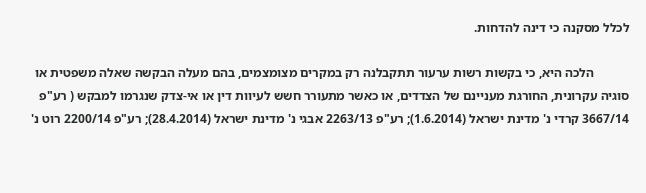לכלל מסקנה כי דינה להדחות.

           הלכה היא, כי בקשות רשות ערעור תתקבלנה רק במקרים מצומצמים, בהם מעלה הבקשה שאלה משפטית או סוגיה עקרונית, החורגת מעניינם של הצדדים, או כאשר מתעורר חשש לעיוות דין או אי-צדק שנגרמו למבקש ( רע"פ 3667/14 קרדי נ' מדינת ישראל (1.6.2014); רע"פ 2263/13 אבגי נ' מדינת ישראל (28.4.2014); רע"פ 2200/14 רוט נ'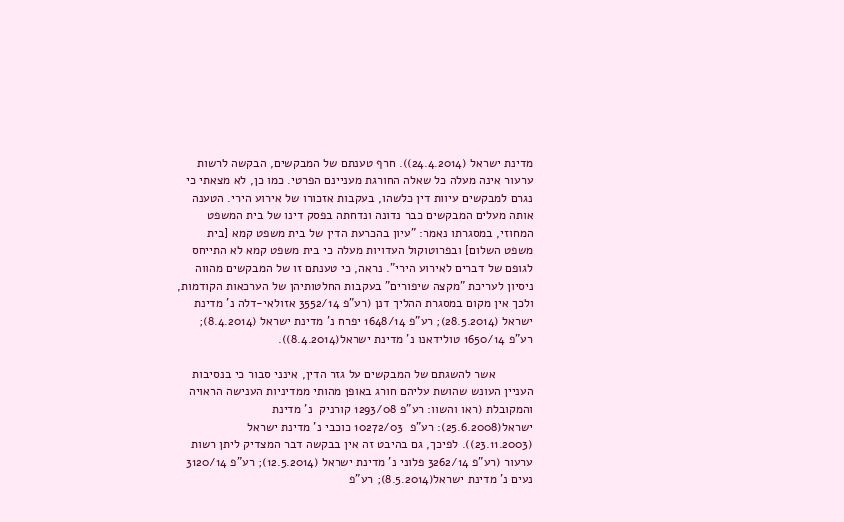מדינת ישראל (24.4.2014)). חרף טענתם של המבקשים, הבקשה לרשות ערעור אינה מעלה כל שאלה החורגת מעניינם הפרטי. כמו כן, לא מצאתי כי נגרם למבקשים עיוות דין כלשהו, בעקבות אזכורו של אירוע הירי. הטענה אותה מעלים המבקשים כבר נדונה ונדחתה בפסק דינו של בית המשפט המחוזי, במסגרתו נאמר: "עיון בהכרעת הדין של בית משפט קמא [בית משפט השלום] ובפרוטוקול העדויות מעלה כי בית משפט קמא לא התייחס לגופם של דברים לאירוע הירי". נראה, כי טענתם זו של המבקשים מהווה ניסיון לעריכת "מקצה שיפורים" בעקבות החלטותיהן של הערכאות הקודמות, ולכך אין מקום במסגרת ההליך דנן (רע"פ 3552/14 אזולאי-דלה נ' מדינת ישראל (28.5.2014); רע"פ 1648/14 יפרח נ' מדינת ישראל (8.4.2014); רע"פ 1650/14 טולידאנו נ' מדינת ישראל(8.4.2014)).

           אשר להשגתם של המבקשים על גזר הדין, אינני סבור כי בנסיבות העניין העונש שהושת עליהם חורג באופן מהותי ממדיניות הענישה הראויה והמקובלת (ראו והשוו: רע"פ 1293/08 קורניק  נ' מדינת ישראל(25.6.2008): רע"פ  10272/03 כוכבי נ' מדינת ישראל (23.11.2003)). לפיכך, גם בהיבט זה אין בבקשה דבר המצדיק ליתן רשות ערעור (רע"פ 3262/14 פלוני נ' מדינת ישראל (12.5.2014); רע"פ 3120/14 נעים נ' מדינת ישראל(8.5.2014); רע"פ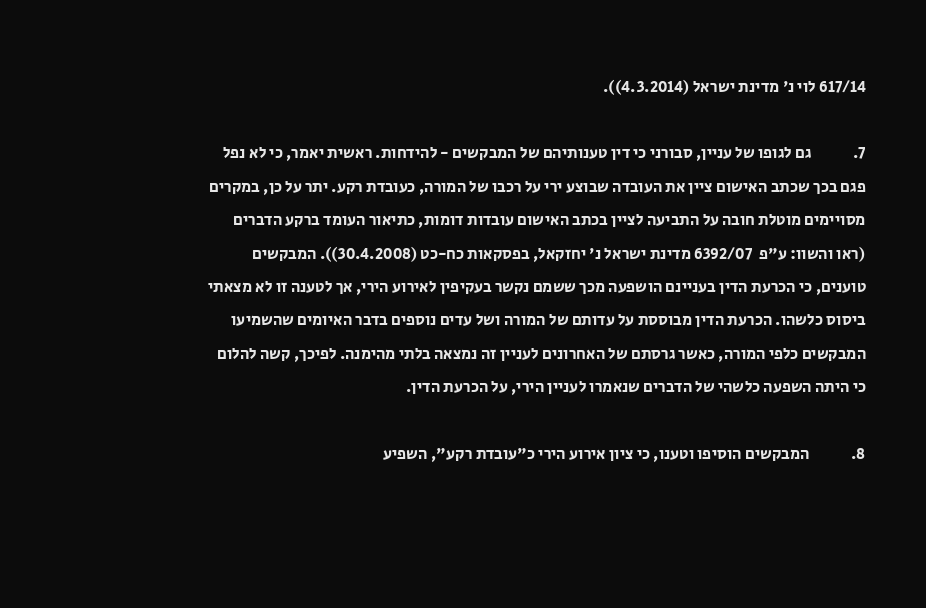617/14 לוי נ' מדינת ישראל (4.3.2014)).

7.             גם לגופו של עניין, סבורני כי דין טענותיהם של המבקשים - להידחות. ראשית יאמר, כי לא נפל פגם בכך שכתב האישום ציין את העובדה שבוצע ירי על רכבו של המורה, כעובדת רקע. יתר על כן, במקרים מסויימים מוטלת חובה על התביעה לציין בכתב האישום עובדות דומות, כתיאור העומד ברקע הדברים (ראו והשוו: ע"פ  6392/07 מדינת ישראל נ' יחזקאל, בפסקאות כח-כט (30.4.2008)). המבקשים טוענים, כי הכרעת הדין בעניינם הושפעה מכך ששמם נקשר בעקיפין לאירוע הירי, אך לטענה זו לא מצאתי ביסוס כלשהו. הכרעת הדין מבוססת על עדותם של המורה ושל עדים נוספים בדבר האיומים שהשמיעו המבקשים כלפי המורה, כאשר גרסתם של האחרונים לעניין זה נמצאה בלתי מהימנה. לפיכך, קשה להלום כי היתה השפעה כלשהי של הדברים שנאמרו לעניין הירי, על הכרעת הדין.

8.             המבקשים הוסיפו וטענו, כי ציון אירוע הירי כ"עובדת רקע", השפיע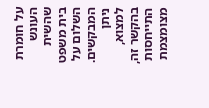על חומרת העונש שהשית בית משפט השלום על המבקשים. ניתן למצוא, בהקשר זה, התייחסות מצומצמת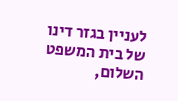לעניין בגזר דינו של בית המשפט השלום,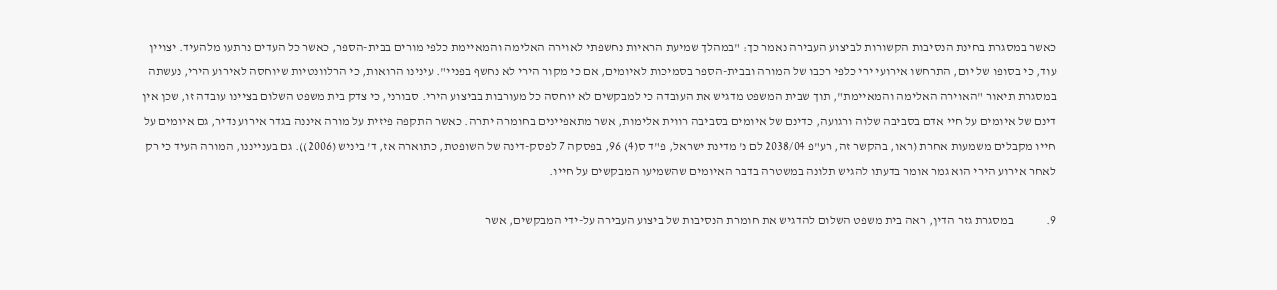כאשר במסגרת בחינת הנסיבות הקשורות לביצוע העבירה נאמר כך: "במהלך שמיעת הראיות נחשפתי לאוירה האלימה והמאיימת כלפי מורים בבית-הספר, כאשר כל העדים נרתעו מלהעיד. יצויין עוד, כי בסופו של יום, התרחשו אירועי ירי כלפי רכבו של המורה ובבית-הספר בסמיכות לאיומים, אם כי מקור הירי לא נחשף בפניי". עינינו הרואות, כי הרלוונטיות שיוחסה לאירוע הירי, נעשתה במסגרת תיאור "האוירה האלימה והמאיימת", תוך שבית המשפט מדגיש את העובדה כי למבקשים לא יוחסה כל מעורבות בביצוע הירי. סבורני, כי צדק בית משפט השלום בציינו עובדה זו, שכן אין דינם של איומים על חיי אדם בסביבה שלוה ורגועה, כדינם של איומים בסביבה רווית אלימות, אשר מתאפיינים בחומרה יתרה. כאשר התקפה פיזית על מורה איננה בגדר אירוע נדיר, גם איומים על חייו מקבלים משמעות אחרת (ראו, בהקשר זה, רע"פ 2038/04 לם נ' מדינת ישראל, פ"ד ס(4) 96, בפסקה 7 לפסק-דינה של השופטת, כתוארה אז, ד' ביניש (2006)). גם בענייננו, המורה העיד כי רק לאחר אירוע הירי הוא גמר אומר בדעתו להגיש תלונה במשטרה בדבר האיומים שהשמיעו המבקשים על חייו.

9.             במסגרת גזר הדין, ראה בית משפט השלום להדגיש את חומרת הנסיבות של ביצוע העבירה על-ידי המבקשים, אשר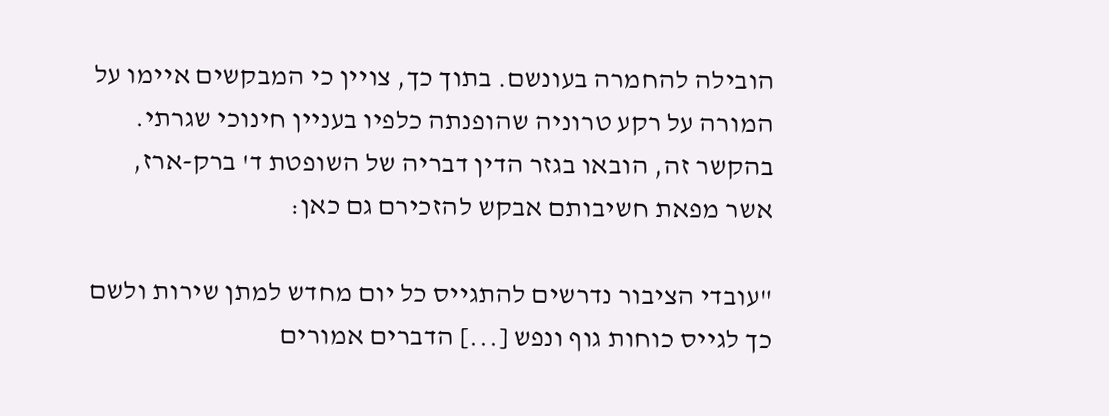הובילה להחמרה בעונשם. בתוך כך, צויין כי המבקשים איימו על המורה על רקע טרוניה שהופנתה כלפיו בעניין חינוכי שגרתי. בהקשר זה, הובאו בגזר הדין דבריה של השופטת ד' ברק-ארז, אשר מפאת חשיבותם אבקש להזכירם גם כאן:

"עובדי הציבור נדרשים להתגייס כל יום מחדש למתן שירות ולשם כך לגייס כוחות גוף ונפש [...] הדברים אמורים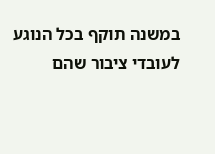במשנה תוקף בכל הנוגע לעובדי ציבור שהם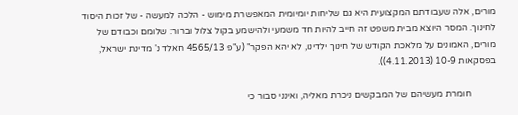מורים, אלה שעבודתם המקצועית היא גם שליחות יומיומית המאפשרת מימוש - הלכה למעשה - של זכות היסוד לחינוך. המסר היוצא מבית משפט זה חייב להיות חד משמעי ולהישמע בקול צלול וברור: שלומם וכבודם של מורים, האמונים על מלאכת הקודש של חינוך ילדינו, לא יהא הפקר" (ע"פ 4565/13 חאלד נ' מדינת ישראל, בפסקאות 10-9 (4.11.2013)).

           חומרת מעשיהם של המבקשים ניכרת מאליה, ואינני סבור כי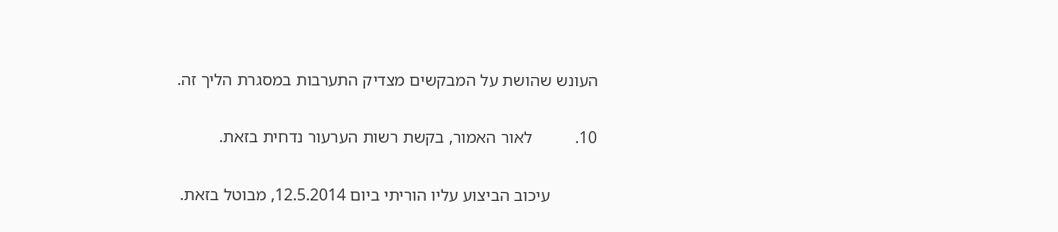העונש שהושת על המבקשים מצדיק התערבות במסגרת הליך זה.

10.          לאור האמור, בקשת רשות הערעור נדחית בזאת.

           עיכוב הביצוע עליו הוריתי ביום 12.5.2014, מבוטל בזאת.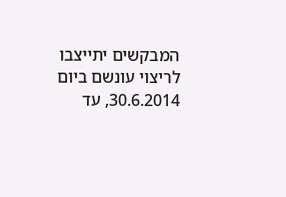המבקשים יתייצבו לריצוי עונשם ביום 30.6.2014, עד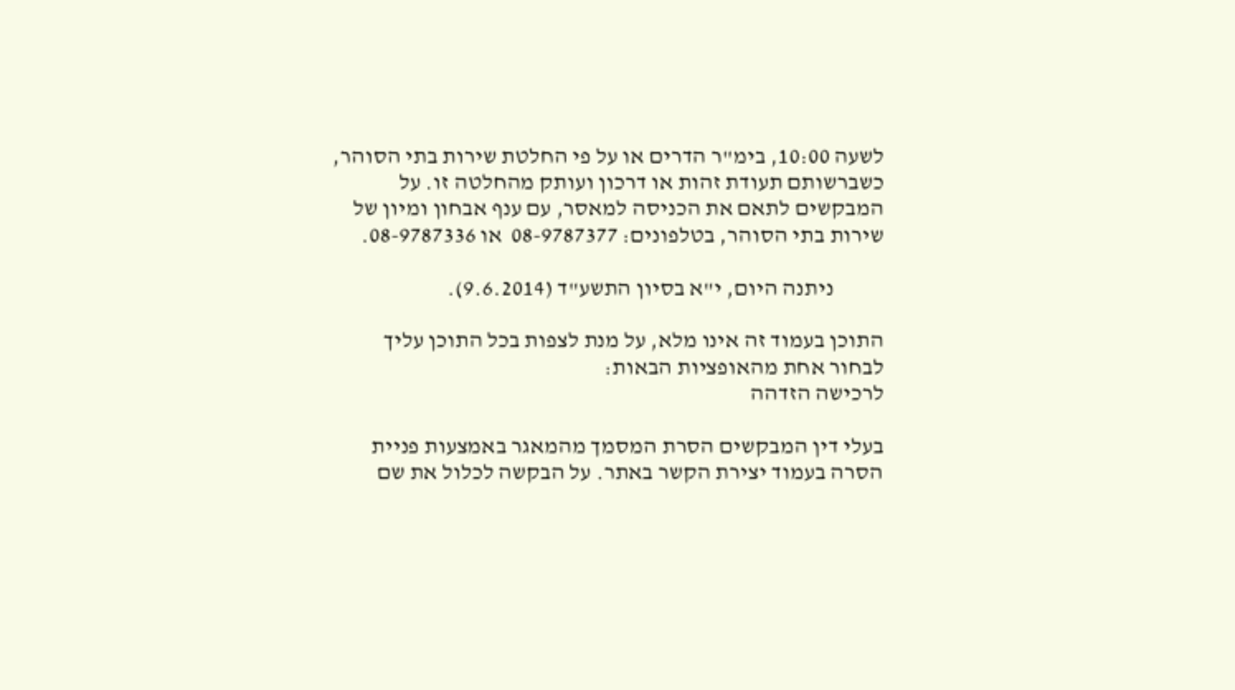לשעה 10:00, בימ"ר הדרים או על פי החלטת שירות בתי הסוהר, כשברשותם תעודת זהות או דרכון ועותק מהחלטה זו. על המבקשים לתאם את הכניסה למאסר, עם ענף אבחון ומיון של שירות בתי הסוהר, בטלפונים: 08-9787377  או 08-9787336.

           ניתנה היום, י"א בסיון התשע"ד (9.6.2014).

התוכן בעמוד זה אינו מלא, על מנת לצפות בכל התוכן עליך לבחור אחת מהאופציות הבאות:
לרכישה הזדהה

בעלי דין המבקשים הסרת המסמך מהמאגר באמצעות פניית הסרה בעמוד יצירת הקשר באתר. על הבקשה לכלול את שם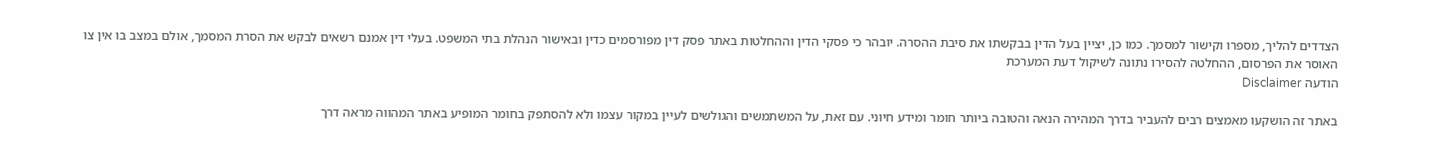הצדדים להליך, מספרו וקישור למסמך. כמו כן, יציין בעל הדין בבקשתו את סיבת ההסרה. יובהר כי פסקי הדין וההחלטות באתר פסק דין מפורסמים כדין ובאישור הנהלת בתי המשפט. בעלי דין אמנם רשאים לבקש את הסרת המסמך, אולם במצב בו אין צו האוסר את הפרסום, ההחלטה להסירו נתונה לשיקול דעת המערכת
הודעה Disclaimer

באתר זה הושקעו מאמצים רבים להעביר בדרך המהירה הנאה והטובה ביותר חומר ומידע חיוני. עם זאת, על המשתמשים והגולשים לעיין במקור עצמו ולא להסתפק בחומר המופיע באתר המהווה מראה דרך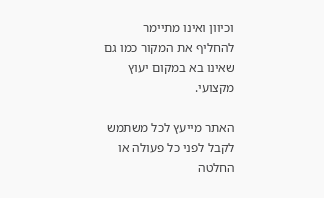וכיוון ואינו מתיימר להחליף את המקור כמו גם שאינו בא במקום יעוץ מקצועי.

האתר מייעץ לכל משתמש לקבל לפני כל פעולה או החלטה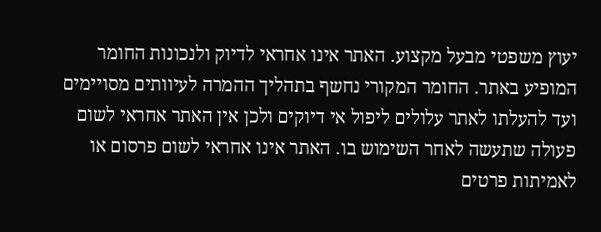יעוץ משפטי מבעל מקצוע. האתר אינו אחראי לדיוק ולנכונות החומר המופיע באתר. החומר המקורי נחשף בתהליך ההמרה לעיוותים מסויימים ועד להעלתו לאתר עלולים ליפול אי דיוקים ולכן אין האתר אחראי לשום פעולה שתעשה לאחר השימוש בו. האתר אינו אחראי לשום פרסום או לאמיתות פרטים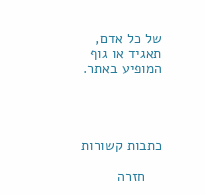של כל אדם, תאגיד או גוף המופיע באתר.




כתבות קשורות

    חזרה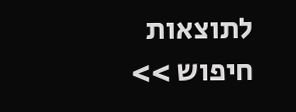לתוצאות חיפוש >>